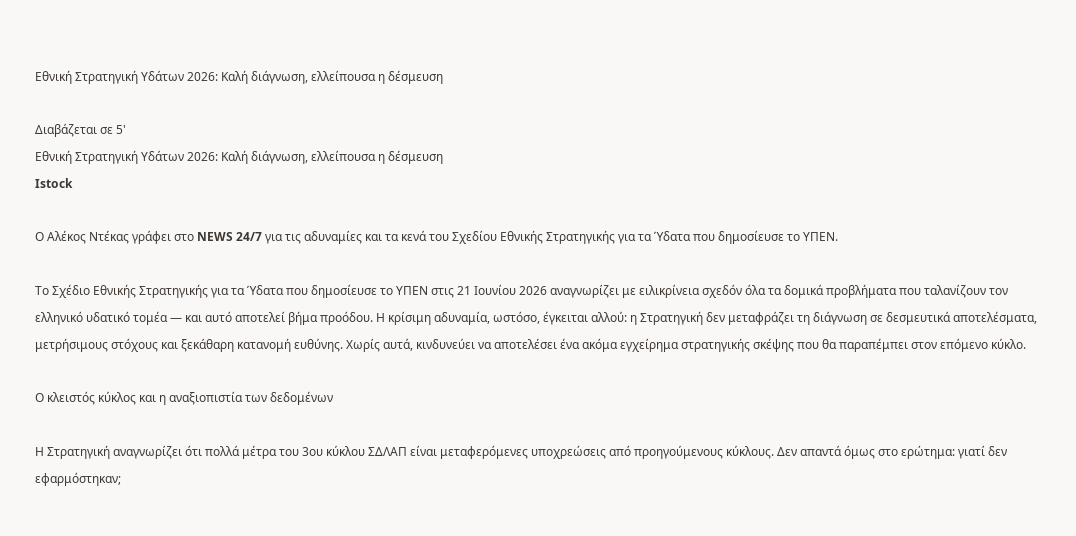Εθνική Στρατηγική Υδάτων 2026: Καλή διάγνωση, ελλείπουσα η δέσμευση

Διαβάζεται σε 5'
Εθνική Στρατηγική Υδάτων 2026: Καλή διάγνωση, ελλείπουσα η δέσμευση
Istock

Ο Αλέκος Ντέκας γράφει στο NEWS 24/7 για τις αδυναμίες και τα κενά του Σχεδίου Εθνικής Στρατηγικής για τα Ύδατα που δημοσίευσε το ΥΠΕΝ.

Το Σχέδιο Εθνικής Στρατηγικής για τα Ύδατα που δημοσίευσε το ΥΠΕΝ στις 21 Ιουνίου 2026 αναγνωρίζει με ειλικρίνεια σχεδόν όλα τα δομικά προβλήματα που ταλανίζουν τον ελληνικό υδατικό τομέα — και αυτό αποτελεί βήμα προόδου. Η κρίσιμη αδυναμία, ωστόσο, έγκειται αλλού: η Στρατηγική δεν μεταφράζει τη διάγνωση σε δεσμευτικά αποτελέσματα, μετρήσιμους στόχους και ξεκάθαρη κατανομή ευθύνης. Χωρίς αυτά, κινδυνεύει να αποτελέσει ένα ακόμα εγχείρημα στρατηγικής σκέψης που θα παραπέμπει στον επόμενο κύκλο.

Ο κλειστός κύκλος και η αναξιοπιστία των δεδομένων

Η Στρατηγική αναγνωρίζει ότι πολλά μέτρα του 3ου κύκλου ΣΔΛΑΠ είναι μεταφερόμενες υποχρεώσεις από προηγούμενους κύκλους. Δεν απαντά όμως στο ερώτημα: γιατί δεν εφαρμόστηκαν;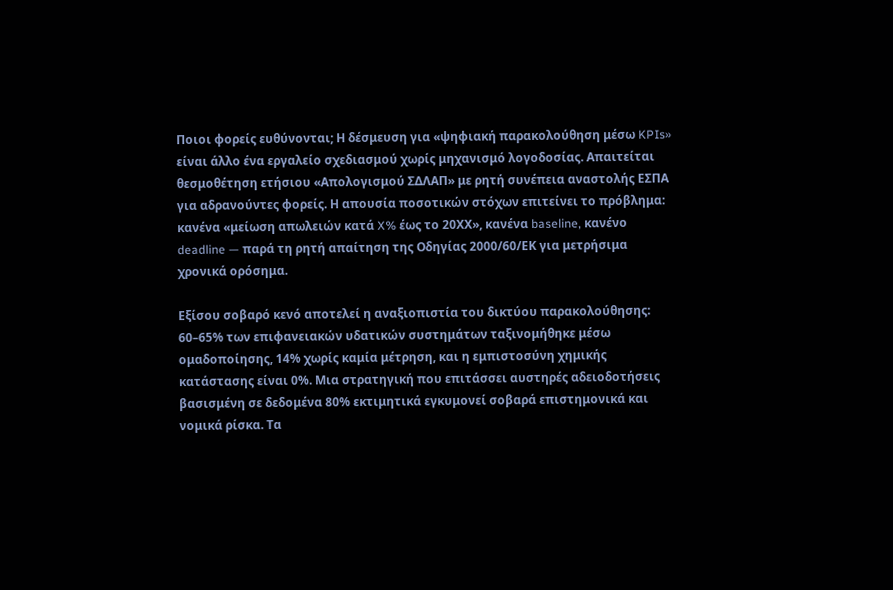Ποιοι φορείς ευθύνονται; Η δέσμευση για «ψηφιακή παρακολούθηση μέσω KPIs» είναι άλλο ένα εργαλείο σχεδιασμού χωρίς μηχανισμό λογοδοσίας. Απαιτείται θεσμοθέτηση ετήσιου «Απολογισμού ΣΔΛΑΠ» με ρητή συνέπεια αναστολής ΕΣΠΑ για αδρανούντες φορείς. Η απουσία ποσοτικών στόχων επιτείνει το πρόβλημα: κανένα «μείωση απωλειών κατά X% έως το 20ΧΧ», κανένα baseline, κανένο deadline — παρά τη ρητή απαίτηση της Οδηγίας 2000/60/ΕΚ για μετρήσιμα χρονικά ορόσημα.

Εξίσου σοβαρό κενό αποτελεί η αναξιοπιστία του δικτύου παρακολούθησης: 60–65% των επιφανειακών υδατικών συστημάτων ταξινομήθηκε μέσω ομαδοποίησης, 14% χωρίς καμία μέτρηση, και η εμπιστοσύνη χημικής κατάστασης είναι 0%. Μια στρατηγική που επιτάσσει αυστηρές αδειοδοτήσεις βασισμένη σε δεδομένα 80% εκτιμητικά εγκυμονεί σοβαρά επιστημονικά και νομικά ρίσκα. Τα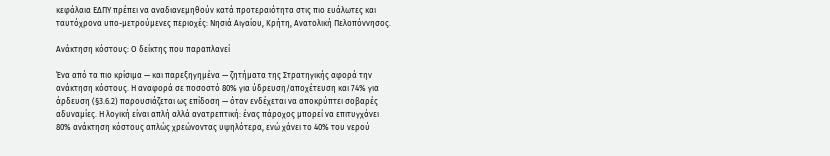κεφάλαια ΕΔΠΥ πρέπει να αναδιανεμηθούν κατά προτεραιότητα στις πιο ευάλωτες και ταυτόχρονα υπο-μετρούμενες περιοχές: Νησιά Αιγαίου, Κρήτη, Ανατολική Πελοπόννησος.

Ανάκτηση κόστους: Ο δείκτης που παραπλανεί

Ένα από τα πιο κρίσιμα — και παρεξηγημένα — ζητήματα της Στρατηγικής αφορά την ανάκτηση κόστους. Η αναφορά σε ποσοστό 80% για ύδρευση/αποχέτευση και 74% για άρδευση (§3.6.2) παρουσιάζεται ως επίδοση — όταν ενδέχεται να αποκρύπτει σοβαρές αδυναμίες. Η λογική είναι απλή αλλά ανατρεπτική: ένας πάροχος μπορεί να επιτυγχάνει 80% ανάκτηση κόστους απλώς χρεώνοντας υψηλότερα, ενώ χάνει το 40% του νερού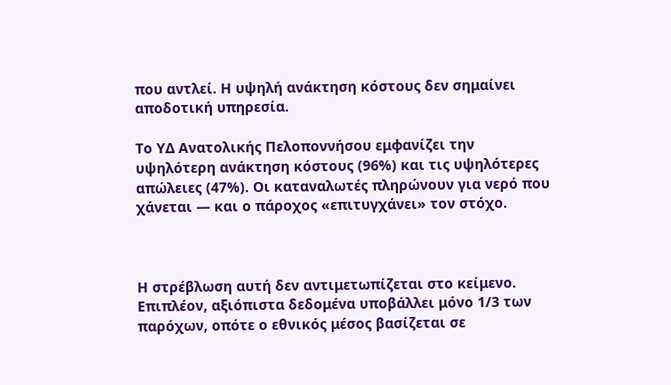που αντλεί. Η υψηλή ανάκτηση κόστους δεν σημαίνει αποδοτική υπηρεσία.

Το ΥΔ Ανατολικής Πελοποννήσου εμφανίζει την υψηλότερη ανάκτηση κόστους (96%) και τις υψηλότερες απώλειες (47%). Οι καταναλωτές πληρώνουν για νερό που χάνεται — και ο πάροχος «επιτυγχάνει» τον στόχο.



Η στρέβλωση αυτή δεν αντιμετωπίζεται στο κείμενο. Επιπλέον, αξιόπιστα δεδομένα υποβάλλει μόνο 1/3 των παρόχων, οπότε ο εθνικός μέσος βασίζεται σε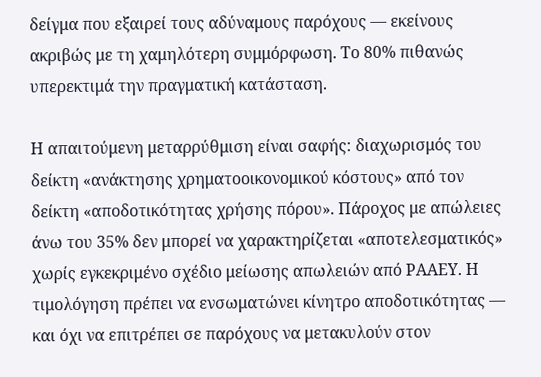δείγμα που εξαιρεί τους αδύναμους παρόχους — εκείνους ακριβώς με τη χαμηλότερη συμμόρφωση. Το 80% πιθανώς υπερεκτιμά την πραγματική κατάσταση.

Η απαιτούμενη μεταρρύθμιση είναι σαφής: διαχωρισμός του δείκτη «ανάκτησης χρηματοοικονομικού κόστους» από τον δείκτη «αποδοτικότητας χρήσης πόρου». Πάροχος με απώλειες άνω του 35% δεν μπορεί να χαρακτηρίζεται «αποτελεσματικός» χωρίς εγκεκριμένο σχέδιο μείωσης απωλειών από ΡΑΑΕΥ. Η τιμολόγηση πρέπει να ενσωματώνει κίνητρο αποδοτικότητας — και όχι να επιτρέπει σε παρόχους να μετακυλούν στον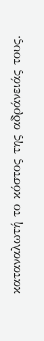καταναλωτή το κόστος της αδράνειάς τους.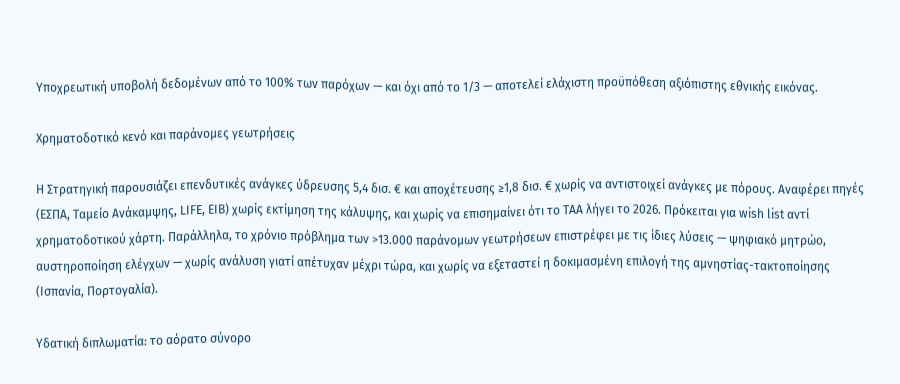Υποχρεωτική υποβολή δεδομένων από το 100% των παρόχων — και όχι από το 1/3 — αποτελεί ελάχιστη προϋπόθεση αξιόπιστης εθνικής εικόνας.

Χρηματοδοτικό κενό και παράνομες γεωτρήσεις

Η Στρατηγική παρουσιάζει επενδυτικές ανάγκες ύδρευσης 5,4 δισ. € και αποχέτευσης ≥1,8 δισ. € χωρίς να αντιστοιχεί ανάγκες με πόρους. Αναφέρει πηγές (ΕΣΠΑ, Ταμείο Ανάκαμψης, LIFE, EIB) χωρίς εκτίμηση της κάλυψης, και χωρίς να επισημαίνει ότι το ΤΑΑ λήγει το 2026. Πρόκειται για wish list αντί χρηματοδοτικού χάρτη. Παράλληλα, το χρόνιο πρόβλημα των >13.000 παράνομων γεωτρήσεων επιστρέφει με τις ίδιες λύσεις — ψηφιακό μητρώο, αυστηροποίηση ελέγχων — χωρίς ανάλυση γιατί απέτυχαν μέχρι τώρα, και χωρίς να εξεταστεί η δοκιμασμένη επιλογή της αμνηστίας-τακτοποίησης (Ισπανία, Πορτογαλία).

Υδατική διπλωματία: το αόρατο σύνορο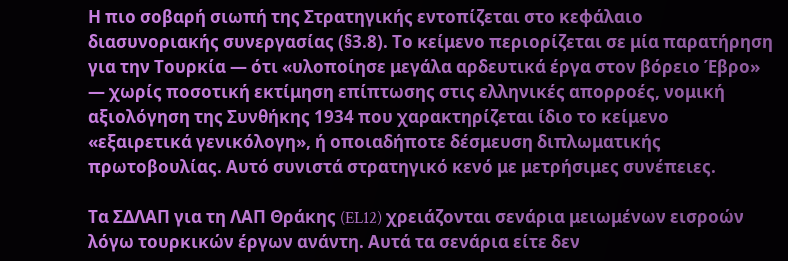Η πιο σοβαρή σιωπή της Στρατηγικής εντοπίζεται στο κεφάλαιο διασυνοριακής συνεργασίας (§3.8). Το κείμενο περιορίζεται σε μία παρατήρηση για την Τουρκία — ότι «υλοποίησε μεγάλα αρδευτικά έργα στον βόρειο Έβρο» — χωρίς ποσοτική εκτίμηση επίπτωσης στις ελληνικές απορροές, νομική αξιολόγηση της Συνθήκης 1934 που χαρακτηρίζεται ίδιο το κείμενο «εξαιρετικά γενικόλογη», ή οποιαδήποτε δέσμευση διπλωματικής πρωτοβουλίας. Αυτό συνιστά στρατηγικό κενό με μετρήσιμες συνέπειες.

Τα ΣΔΛΑΠ για τη ΛΑΠ Θράκης (EL12) χρειάζονται σενάρια μειωμένων εισροών λόγω τουρκικών έργων ανάντη. Αυτά τα σενάρια είτε δεν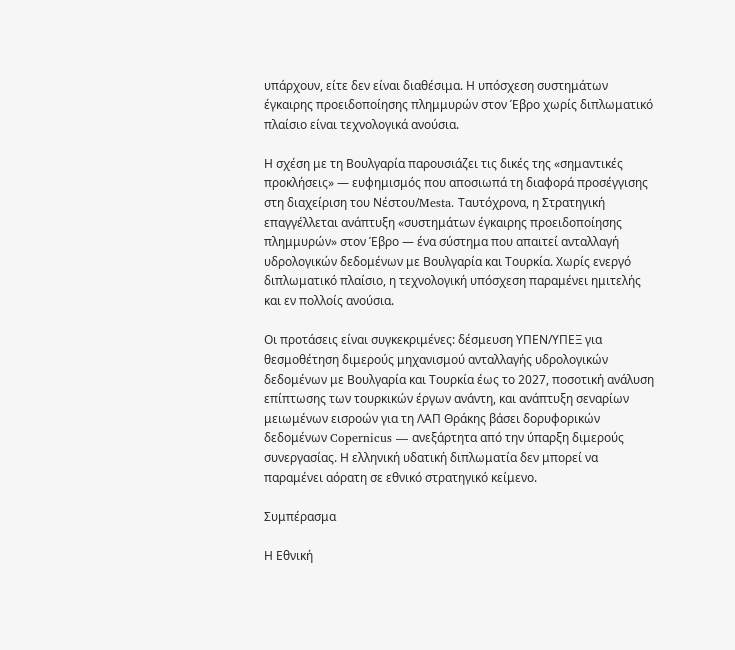υπάρχουν, είτε δεν είναι διαθέσιμα. Η υπόσχεση συστημάτων έγκαιρης προειδοποίησης πλημμυρών στον Έβρο χωρίς διπλωματικό πλαίσιο είναι τεχνολογικά ανούσια.

Η σχέση με τη Βουλγαρία παρουσιάζει τις δικές της «σημαντικές προκλήσεις» — ευφημισμός που αποσιωπά τη διαφορά προσέγγισης στη διαχείριση του Νέστου/Mesta. Ταυτόχρονα, η Στρατηγική επαγγέλλεται ανάπτυξη «συστημάτων έγκαιρης προειδοποίησης πλημμυρών» στον Έβρο — ένα σύστημα που απαιτεί ανταλλαγή υδρολογικών δεδομένων με Βουλγαρία και Τουρκία. Χωρίς ενεργό διπλωματικό πλαίσιο, η τεχνολογική υπόσχεση παραμένει ημιτελής και εν πολλοίς ανούσια.

Οι προτάσεις είναι συγκεκριμένες: δέσμευση ΥΠΕΝ/ΥΠΕΞ για θεσμοθέτηση διμερούς μηχανισμού ανταλλαγής υδρολογικών δεδομένων με Βουλγαρία και Τουρκία έως το 2027, ποσοτική ανάλυση επίπτωσης των τουρκικών έργων ανάντη, και ανάπτυξη σεναρίων μειωμένων εισροών για τη ΛΑΠ Θράκης βάσει δορυφορικών δεδομένων Copernicus — ανεξάρτητα από την ύπαρξη διμερούς συνεργασίας. Η ελληνική υδατική διπλωματία δεν μπορεί να παραμένει αόρατη σε εθνικό στρατηγικό κείμενο.

Συμπέρασμα

Η Εθνική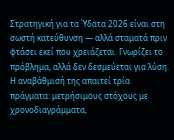Στρατηγική για τα Ύδατα 2026 είναι στη σωστή κατεύθυνση — αλλά σταματά πριν φτάσει εκεί που χρειάζεται. Γνωρίζει το πρόβλημα, αλλά δεν δεσμεύεται για λύση. Η αναβάθμισή της απαιτεί τρία πράγματα: μετρήσιμους στόχους με χρονοδιαγράμματα,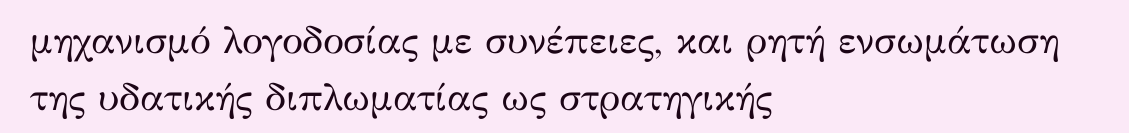μηχανισμό λογοδοσίας με συνέπειες, και ρητή ενσωμάτωση της υδατικής διπλωματίας ως στρατηγικής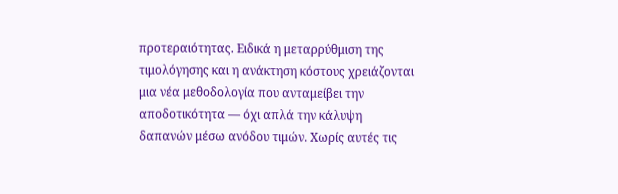προτεραιότητας. Ειδικά η μεταρρύθμιση της τιμολόγησης και η ανάκτηση κόστους χρειάζονται μια νέα μεθοδολογία που ανταμείβει την αποδοτικότητα — όχι απλά την κάλυψη δαπανών μέσω ανόδου τιμών. Χωρίς αυτές τις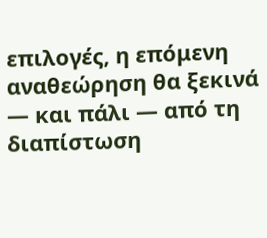επιλογές, η επόμενη αναθεώρηση θα ξεκινά — και πάλι — από τη διαπίστωση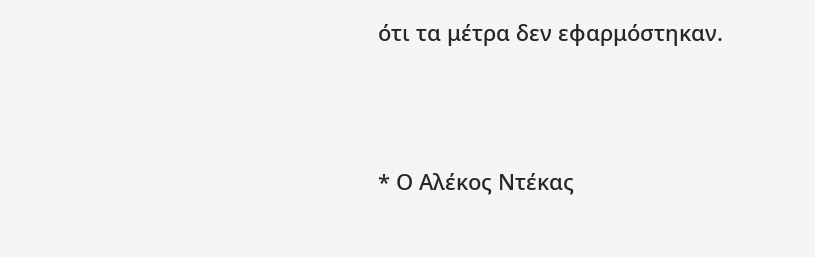ότι τα μέτρα δεν εφαρμόστηκαν.



* Ο Αλέκος Ντέκας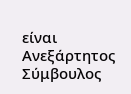είναι Ανεξάρτητος Σύμβουλος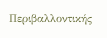Περιβαλλοντικής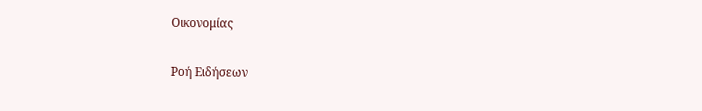Οικονομίας

Ροή Ειδήσεων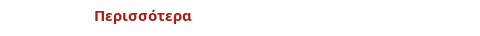Περισσότερα